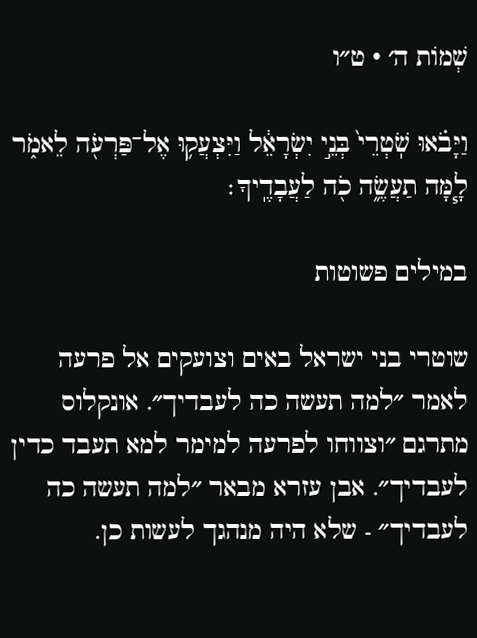שְׁמוֹת ה׳ · ט״ו

וַיָּבֹ֗אוּ שֹֽׁטְרֵי֙ בְּנֵ֣י יִשְׂרָאֵ֔ל וַיִּצְעֲק֥וּ אֶל־פַּרְעֹ֖ה לֵאמֹ֑ר לָ֧מָּה תַעֲשֶׂ֦ה כֹ֖ה לַעֲבָדֶֽיךָ׃

במילים פשוטות

שוטרי בני ישראל באים וצועקים אל פרעה לאמר ״למה תעשה כה לעבדיך״. אונקלוס מתרגם ״וצווחו לפרעה למימר למא תעבד כדין לעבדיך״. אבן עזרא מבאר ״למה תעשה כה לעבדיך״ - שלא היה מנהגך לעשות כן.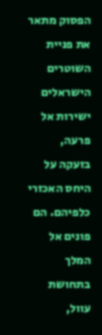הפסוק מתאר את פניית השוטרים הישראלים ישירות אל פרעה, בזעקה על היחס האכזרי כלפיהם. הם פונים אל המלך בתחושת עוול,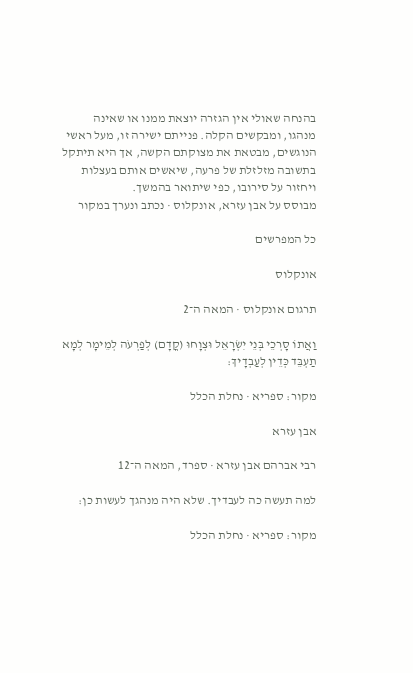בהנחה שאולי אין הגזרה יוצאת ממנו או שאינה מנהגו, ומבקשים הקלה. פנייתם ישירה זו, מעל ראשי הנוגשים, מבטאת את מצוקתם הקשה, אך היא תיתקל בתשובה מזלזלת של פרעה, שיאשים אותם בעצלות ויחזור על סירובו, כפי שיתואר בהמשך.
מבוסס על אבן עזרא, אונקלוס · נכתב ונערך במקור

כל המפרשים

אונקלוס

תרגום אונקלוס · המאה ה־2

וַאֲתוֹ סָרְכֵי בְּנֵי יִשְׂרָאֵל וּצְוָחוּ (קֳדָם) לְפַרְעֹה לְמֵימָר לְמָא תַעְבֵּד כְּדֵין לְעַבְדָיךְ:

מקור: ספריא · נחלת הכלל

אבן עזרא

רבי אברהם אבן עזרא · ספרד, המאה ה־12

למה תעשה כה לעבדיך. שלא היה מנהגך לעשות כן:

מקור: ספריא · נחלת הכלל